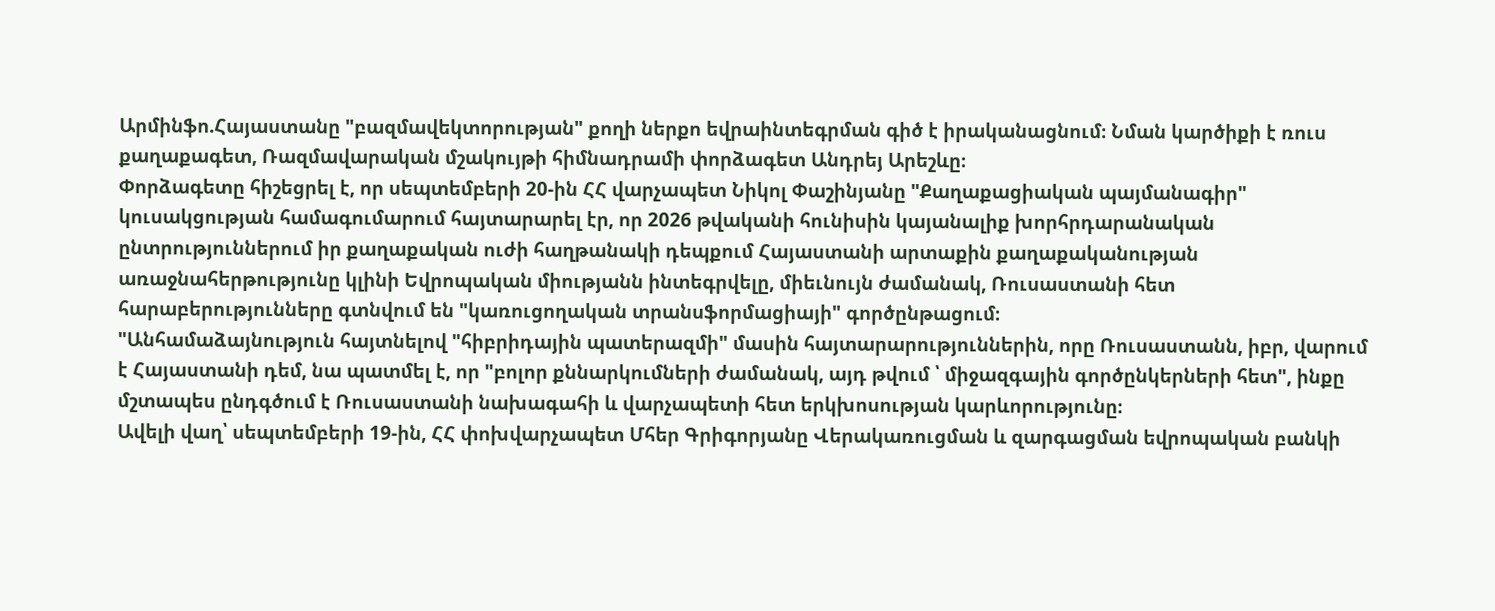Արմինֆո.Հայաստանը "բազմավեկտորության" քողի ներքո եվրաինտեգրման գիծ է իրականացնում։ Նման կարծիքի է ռուս քաղաքագետ, Ռազմավարական մշակույթի հիմնադրամի փորձագետ Անդրեյ Արեշևը։
Փորձագետը հիշեցրել է, որ սեպտեմբերի 20-ին ՀՀ վարչապետ Նիկոլ Փաշինյանը "Քաղաքացիական պայմանագիր" կուսակցության համագումարում հայտարարել էր, որ 2026 թվականի հունիսին կայանալիք խորհրդարանական ընտրություններում իր քաղաքական ուժի հաղթանակի դեպքում Հայաստանի արտաքին քաղաքականության առաջնահերթությունը կլինի Եվրոպական միությանն ինտեգրվելը, միեւնույն ժամանակ, Ռուսաստանի հետ հարաբերությունները գտնվում են "կառուցողական տրանսֆորմացիայի" գործընթացում։
"Անհամաձայնություն հայտնելով "հիբրիդային պատերազմի" մասին հայտարարություններին, որը Ռուսաստանն, իբր, վարում է Հայաստանի դեմ, նա պատմել է, որ "բոլոր քննարկումների ժամանակ, այդ թվում ՝ միջազգային գործընկերների հետ", ինքը մշտապես ընդգծում է Ռուսաստանի նախագահի և վարչապետի հետ երկխոսության կարևորությունը։
Ավելի վաղ՝ սեպտեմբերի 19-ին, ՀՀ փոխվարչապետ Մհեր Գրիգորյանը Վերակառուցման և զարգացման եվրոպական բանկի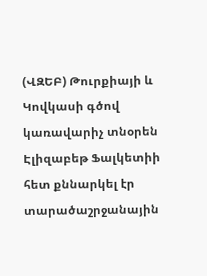(ՎԶԵԲ) Թուրքիայի և Կովկասի գծով կառավարիչ տնօրեն Էլիզաբեթ Ֆալկետիի հետ քննարկել էր տարածաշրջանային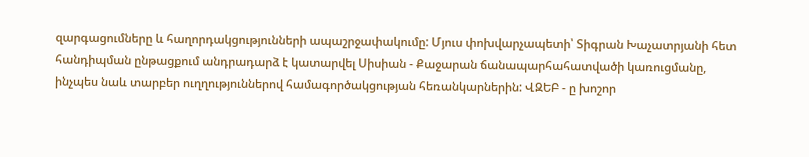զարգացումները և հաղորդակցությունների ապաշրջափակումը: Մյուս փոխվարչապետի՝ Տիգրան Խաչատրյանի հետ հանդիպման ընթացքում անդրադարձ է կատարվել Սիսիան - Քաջարան ճանապարհահատվածի կառուցմանը, ինչպես նաև տարբեր ուղղություններով համագործակցության հեռանկարներին: ՎԶԵԲ - ը խոշոր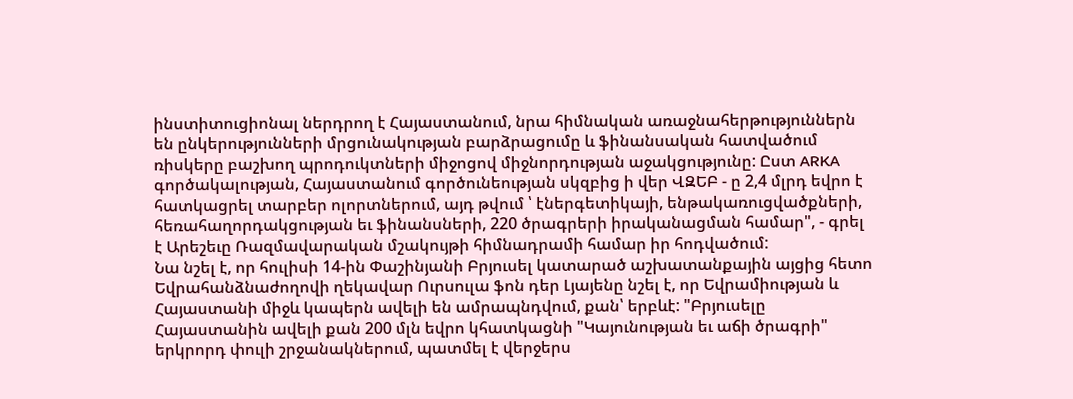ինստիտուցիոնալ ներդրող է Հայաստանում, նրա հիմնական առաջնահերթություններն են ընկերությունների մրցունակության բարձրացումը և ֆինանսական հատվածում ռիսկերը բաշխող պրոդուկտների միջոցով միջնորդության աջակցությունը: Ըստ ARKA գործակալության, Հայաստանում գործունեության սկզբից ի վեր ՎԶԵԲ - ը 2,4 մլրդ եվրո է հատկացրել տարբեր ոլորտներում, այդ թվում ՝ էներգետիկայի, ենթակառուցվածքների, հեռահաղորդակցության եւ ֆինանսների, 220 ծրագրերի իրականացման համար", - գրել է Արեշեւը Ռազմավարական մշակույթի հիմնադրամի համար իր հոդվածում:
Նա նշել է, որ հուլիսի 14-ին Փաշինյանի Բրյուսել կատարած աշխատանքային այցից հետո Եվրահանձնաժողովի ղեկավար Ուրսուլա ֆոն դեր Լյայենը նշել է, որ Եվրամիության և Հայաստանի միջև կապերն ավելի են ամրապնդվում, քան՝ երբևէ: "Բրյուսելը Հայաստանին ավելի քան 200 մլն եվրո կհատկացնի "Կայունության եւ աճի ծրագրի" երկրորդ փուլի շրջանակներում, պատմել է վերջերս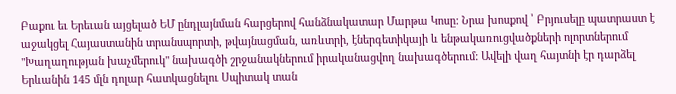Բաքու եւ Երեւան այցելած ԵՄ ընդլայնման հարցերով հանձնակատար Մարթա Կոսը: Նրա խոսքով ՝ Բրյուսելը պատրաստ է աջակցել Հայաստանին տրանսպորտի, թվայնացման, առևտրի, էներգետիկայի և ենթակառուցվածքների ոլորտներում "Խաղաղության խաչմերուկ" նախագծի շրջանակներում իրականացվող նախագծերում: Ավելի վաղ հայտնի էր դարձել Երևանին 145 մլն դոլար հատկացնելու Սպիտակ տան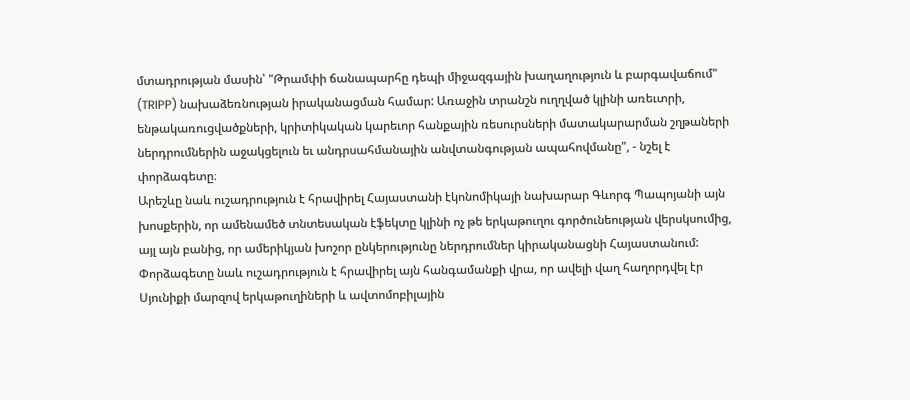մտադրության մասին՝ "Թրամփի ճանապարհը դեպի միջազգային խաղաղություն և բարգավաճում" (TRIPP) նախաձեռնության իրականացման համար: Առաջին տրանշն ուղղված կլինի առեւտրի, ենթակառուցվածքների, կրիտիկական կարեւոր հանքային ռեսուրսների մատակարարման շղթաների ներդրումներին աջակցելուն եւ անդրսահմանային անվտանգության ապահովմանը", - նշել է փորձագետը։
Արեշևը նաև ուշադրություն է հրավիրել Հայաստանի էկոնոմիկայի նախարար Գևորգ Պապոյանի այն խոսքերին, որ ամենամեծ տնտեսական էֆեկտը կլինի ոչ թե երկաթուղու գործունեության վերսկսումից, այլ այն բանից, որ ամերիկյան խոշոր ընկերությունը ներդրումներ կիրականացնի Հայաստանում:
Փորձագետը նաև ուշադրություն է հրավիրել այն հանգամանքի վրա, որ ավելի վաղ հաղորդվել էր Սյունիքի մարզով երկաթուղիների և ավտոմոբիլային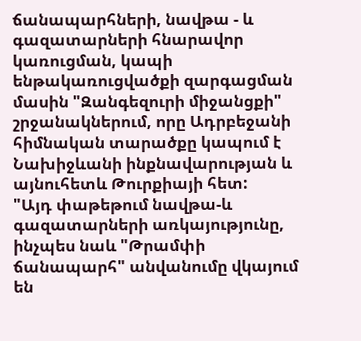ճանապարհների, նավթա - և գազատարների հնարավոր կառուցման, կապի ենթակառուցվածքի զարգացման մասին "Զանգեզուրի միջանցքի" շրջանակներում, որը Ադրբեջանի հիմնական տարածքը կապում է Նախիջևանի ինքնավարության և այնուհետև Թուրքիայի հետ:
"Այդ փաթեթում նավթա-և գազատարների առկայությունը, ինչպես նաև "Թրամփի ճանապարհ" անվանումը վկայում են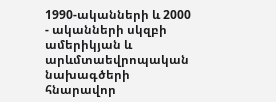1990-ականների և 2000 - ականների սկզբի ամերիկյան և արևմտաեվրոպական նախագծերի հնարավոր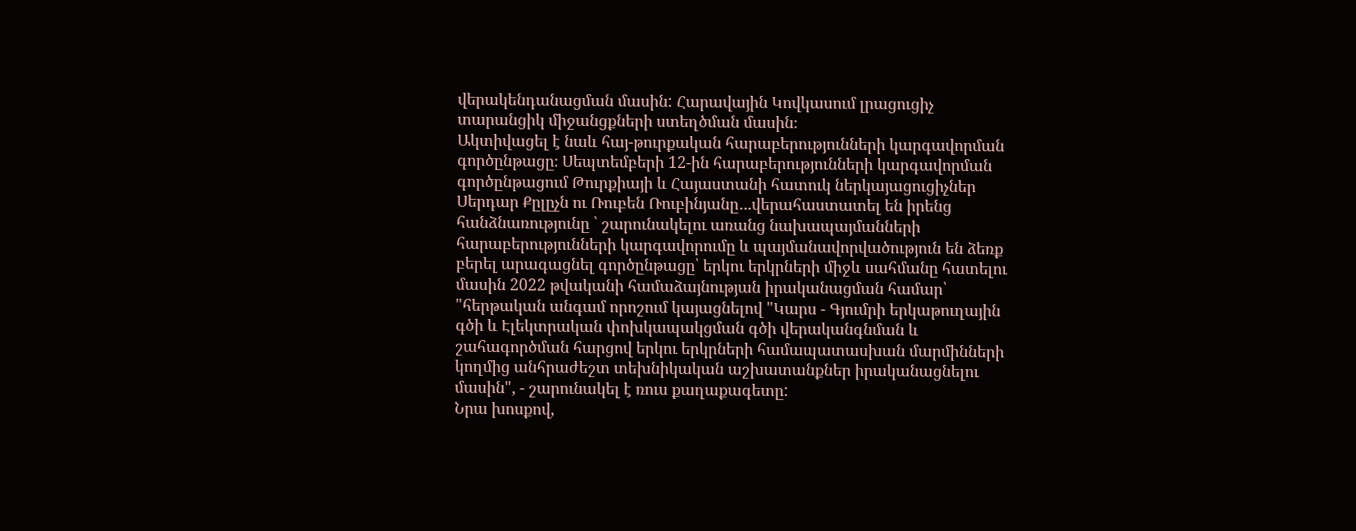վերակենդանացման մասին: Հարավային Կովկասում լրացուցիչ տարանցիկ միջանցքների ստեղծման մասին։
Ակտիվացել է նաև հայ-թուրքական հարաբերությունների կարգավորման գործընթացը։ Սեպտեմբերի 12-ին հարաբերությունների կարգավորման գործընթացում Թուրքիայի և Հայաստանի հատուկ ներկայացուցիչներ Սերդար Քըլըչն ու Ռուբեն Ռուբինյանը․..վերահաստատել են իրենց հանձնառությունը ՝ շարունակելու առանց նախապայմանների հարաբերությունների կարգավորումը և պայմանավորվածություն են ձեռք բերել արագացնել գործընթացը՝ երկու երկրների միջև սահմանը հատելու մասին 2022 թվականի համաձայնության իրականացման համար՝ "հերթական անգամ որոշում կայացնելով "Կարս - Գյումրի երկաթուղային գծի և Էլեկտրական փոխկապակցման գծի վերականգնման և շահագործման հարցով երկու երկրների համապատասխան մարմինների կողմից անհրաժեշտ տեխնիկական աշխատանքներ իրականացնելու մասին", - շարունակել է ռուս քաղաքագետը:
Նրա խոսքով,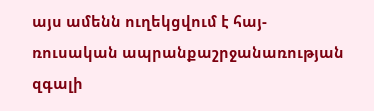այս ամենն ուղեկցվում է հայ-ռուսական ապրանքաշրջանառության զգալի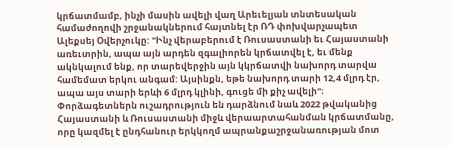կրճատմամբ, ինչի մասին ավելի վաղ Արեւելյան տնտեսական համաժողովի շրջանակներում հայտնել էր ՌԴ փոխվարչապետ Ալեքսեյ Օվերչուկը: "Ինչ վերաբերում է Ռուսաստանի եւ Հայաստանի առեւտրին, ապա այն արդեն զգալիորեն կրճատվել է, եւ մենք ակնկալում ենք, որ տարեվերջին այն կկրճատվի նախորդ տարվա համեմատ երկու անգամ: Այսինքն, եթե նախորդ տարի 12,4 մլրդ էր, ապա այս տարի երևի 6 մլրդ կլինի, գուցե մի քիչ ավելի"։ Փորձագետներն ուշադրություն են դարձնում նաև 2022 թվականից Հայաստանի և Ռուսաստանի միջև վերաարտահանման կրճատմանը, որը կազմել է ընդհանուր երկկողմ ապրանքաշրջանառության մոտ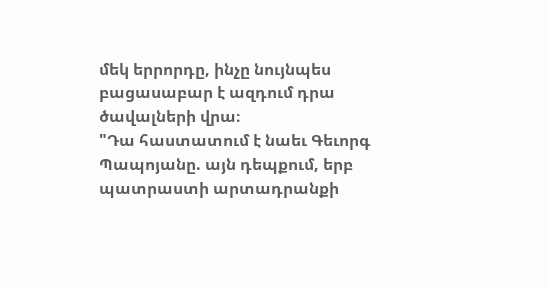մեկ երրորդը, ինչը նույնպես բացասաբար է ազդում դրա ծավալների վրա։
"Դա հաստատում է նաեւ Գեւորգ Պապոյանը. այն դեպքում, երբ պատրաստի արտադրանքի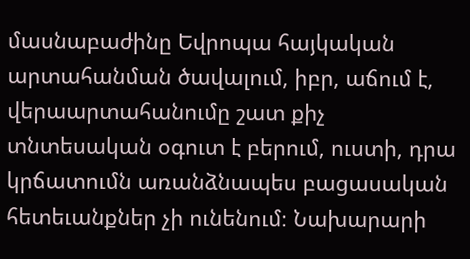մասնաբաժինը Եվրոպա հայկական արտահանման ծավալում, իբր, աճում է, վերաարտահանումը շատ քիչ տնտեսական օգուտ է բերում, ուստի, դրա կրճատումն առանձնապես բացասական հետեւանքներ չի ունենում։ Նախարարի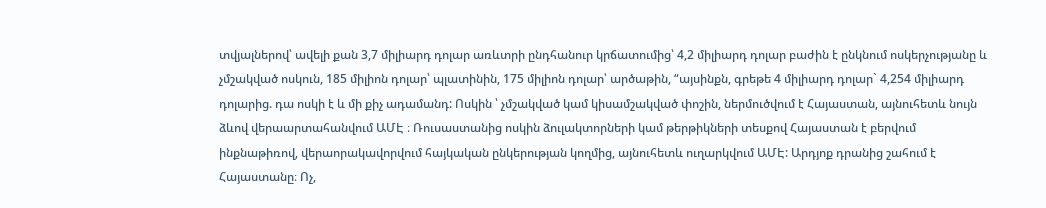տվյալներով՝ ավելի քան 3,7 միլիարդ դոլար առևտրի ընդհանուր կրճատումից՝ 4,2 միլիարդ դոլար բաժին է ընկնում ոսկերչությանը և չմշակված ոսկուն, 185 միլիոն դոլար՝ պլատինին, 175 միլիոն դոլար՝ արծաթին, “այսինքն, գրեթե 4 միլիարդ դոլար` 4,254 միլիարդ դոլարից. դա ոսկի է և մի քիչ ադամանդ: Ոսկին ՝ չմշակված կամ կիսամշակված փոշին, ներմուծվում է Հայաստան, այնուհետև նույն ձևով վերաարտահանվում ԱՄԷ ։ Ռուսաստանից ոսկին ձուլակտորների կամ թերթիկների տեսքով Հայաստան է բերվում ինքնաթիռով, վերաորակավորվում հայկական ընկերության կողմից, այնուհետև ուղարկվում ԱՄԷ: Արդյոք դրանից շահում է Հայաստանը։ Ոչ,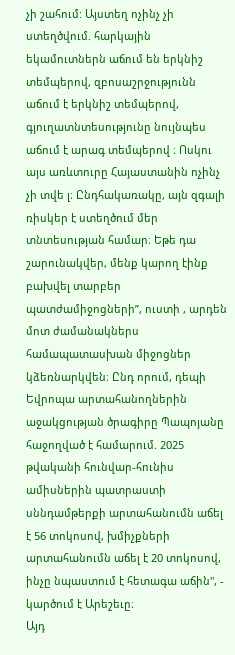չի շահում: Այստեղ ոչինչ չի ստեղծվում. հարկային եկամուտներն աճում են երկնիշ տեմպերով, զբոսաշրջությունն աճում է երկնիշ տեմպերով, գյուղատնտեսությունը նույնպես աճում է արագ տեմպերով ։ Ոսկու այս առևտուրը Հայաստանին ոչինչ չի տվե լ։ Ընդհակառակը, այն զգալի ռիսկեր է ստեղծում մեր տնտեսության համար։ Եթե դա շարունակվեր, մենք կարող էինք բախվել տարբեր պատժամիջոցների”, ուստի , արդեն մոտ ժամանակներս համապատասխան միջոցներ կձեռնարկվեն։ Ընդ որում, դեպի Եվրոպա արտահանողներին աջակցության ծրագիրը Պապոյանը հաջողված է համարում. 2025 թվականի հունվար-հունիս ամիսներին պատրաստի սննդամթերքի արտահանումն աճել է 56 տոկոսով, խմիչքների արտահանումն աճել է 20 տոկոսով, ինչը նպաստում է հետագա աճին", - կարծում է Արեշեւը։
Այդ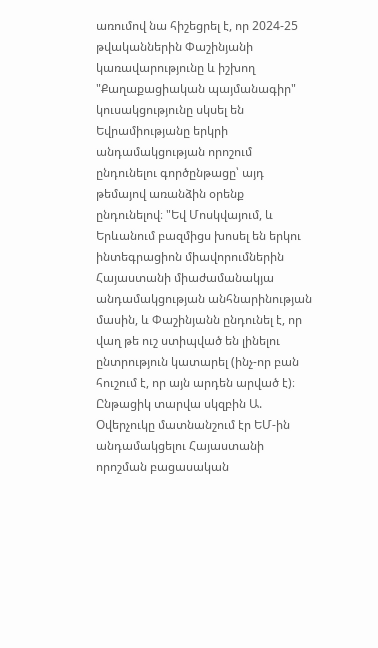առումով նա հիշեցրել է, որ 2024-25 թվականներին Փաշինյանի կառավարությունը և իշխող "Քաղաքացիական պայմանագիր" կուսակցությունը սկսել են Եվրամիությանը երկրի անդամակցության որոշում ընդունելու գործընթացը՝ այդ թեմայով առանձին օրենք ընդունելով։ "Եվ Մոսկվայում, և Երևանում բազմիցս խոսել են երկու ինտեգրացիոն միավորումներին Հայաստանի միաժամանակյա անդամակցության անհնարինության մասին, և Փաշինյանն ընդունել է, որ վաղ թե ուշ ստիպված են լինելու ընտրություն կատարել (ինչ-որ բան հուշում է, որ այն արդեն արված է)։ Ընթացիկ տարվա սկզբին Ա. Օվերչուկը մատնանշում էր ԵՄ-ին անդամակցելու Հայաստանի որոշման բացասական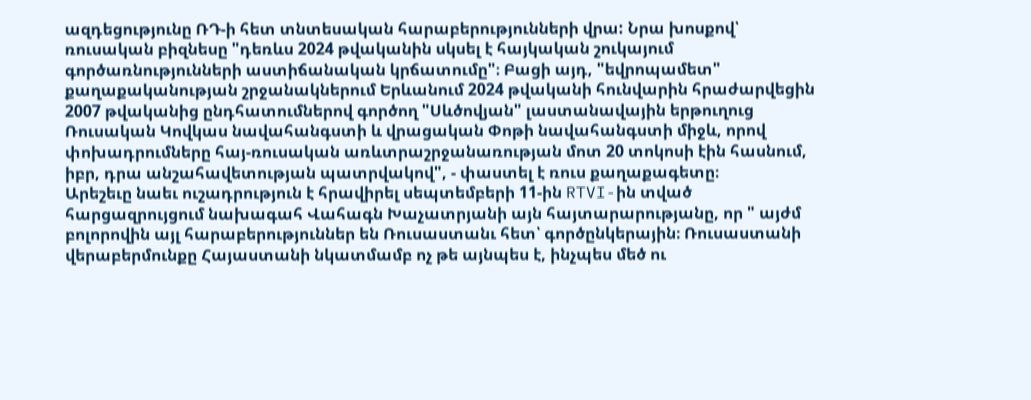ազդեցությունը ՌԴ-ի հետ տնտեսական հարաբերությունների վրա: Նրա խոսքով՝ ռուսական բիզնեսը "դեռևս 2024 թվականին սկսել է հայկական շուկայում գործառնությունների աստիճանական կրճատումը"։ Բացի այդ, "եվրոպամետ" քաղաքականության շրջանակներում Երևանում 2024 թվականի հունվարին հրաժարվեցին 2007 թվականից ընդհատումներով գործող "Սևծովյան" լաստանավային երթուղուց Ռուսական Կովկաս նավահանգստի և վրացական Փոթի նավահանգստի միջև, որով փոխադրումները հայ-ռուսական առևտրաշրջանառության մոտ 20 տոկոսի էին հասնում, իբր, դրա անշահավետության պատրվակով", - փաստել է ռուս քաղաքագետը։
Արեշեւը նաեւ ուշադրություն է հրավիրել սեպտեմբերի 11-ին RTVI-ին տված հարցազրույցում նախագահ Վահագն Խաչատրյանի այն հայտարարությանը, որ " այժմ բոլորովին այլ հարաբերություններ են Ռուսաստանւ հետ՝ գործընկերային։ Ռուսաստանի վերաբերմունքը Հայաստանի նկատմամբ ոչ թե այնպես է, ինչպես մեծ ու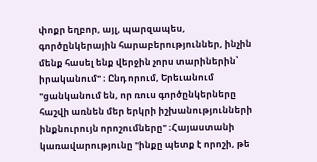փոքր եղբոր, այլ, պարզապես, գործընկերային հարաբերություններ, ինչին մենք հասել ենք վերջին չորս տարիներին՝ իրականում" ։ Ընդ որում, Երեւանում "ցանկանում են, որ ռուս գործընկերները հաշվի առնեն մեր երկրի իշխանությունների ինքնուրույն որոշումները" ։Հայաստանի կառավարությունը "ինքը պետք է որոշի, թե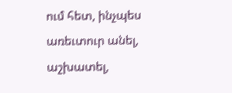ում հետ, ինչպես առեւտուր անել, աշխատել,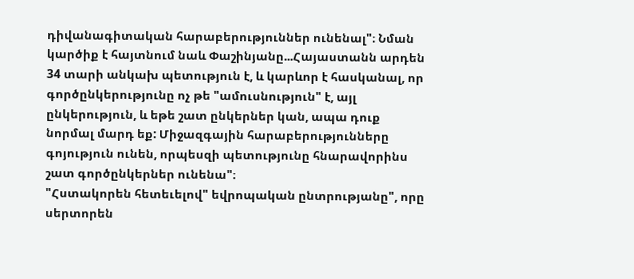դիվանագիտական հարաբերություններ ունենալ"։ Նման կարծիք է հայտնում նաև Փաշինյանը...Հայաստանն արդեն 34 տարի անկախ պետություն է, և կարևոր է հասկանալ, որ գործընկերությունը ոչ թե "ամուսնություն" է, այլ ընկերություն, և եթե շատ ընկերներ կան, ապա դուք նորմալ մարդ եք: Միջազգային հարաբերությունները գոյություն ունեն, որպեսզի պետությունը հնարավորինս շատ գործընկերներ ունենա"։
"Հստակորեն հետեւելով" եվրոպական ընտրությանը", որը սերտորեն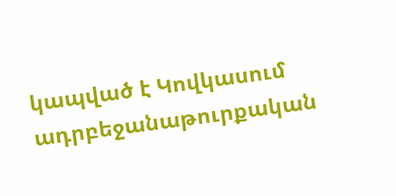կապված է Կովկասում ադրբեջանաթուրքական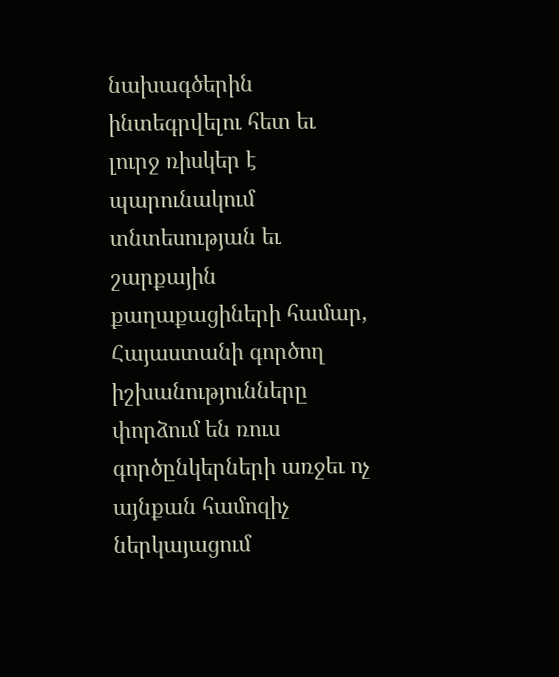նախագծերին ինտեգրվելու հետ եւ լուրջ ռիսկեր է պարունակում տնտեսության եւ շարքային քաղաքացիների համար, Հայաստանի գործող իշխանությունները փորձում են ռուս գործընկերների առջեւ ոչ այնքան համոզիչ ներկայացում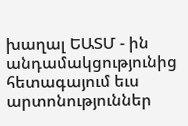խաղալ ԵԱՏՄ - ին անդամակցությունից հետագայում եւս արտոնություններ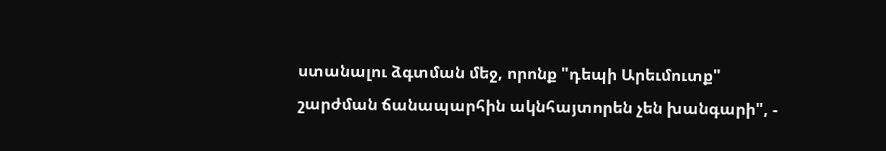ստանալու ձգտման մեջ, որոնք "դեպի Արեւմուտք" շարժման ճանապարհին ակնհայտորեն չեն խանգարի", -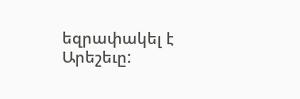եզրափակել է Արեշեւը: